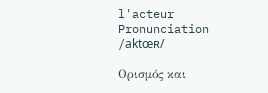l'acteur
Pronunciation
/aktœʀ/

Ορισμός και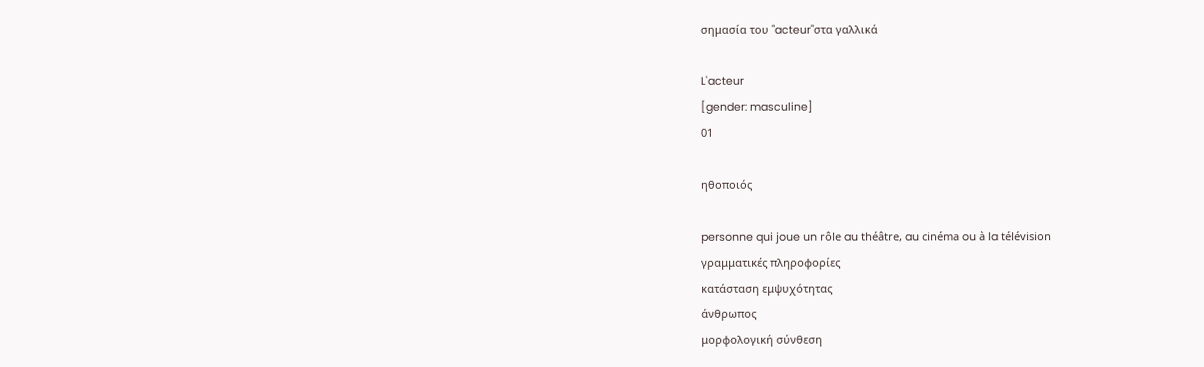σημασία του "acteur"στα γαλλικά

L'acteur
[gender: masculine]
01

ηθοποιός

personne qui joue un rôle au théâtre, au cinéma ou à la télévision
γραμματικές πληροφορίες
κατάσταση εμψυχότητας
άνθρωπος
μορφολογική σύνθεση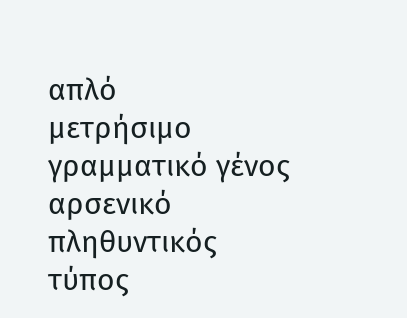απλό
μετρήσιμο
γραμματικό γένος
αρσενικό
πληθυντικός τύπος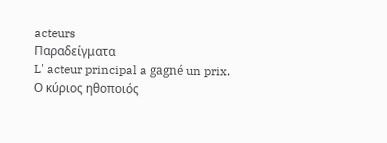acteurs
Παραδείγματα
L' acteur principal a gagné un prix.
Ο κύριος ηθοποιός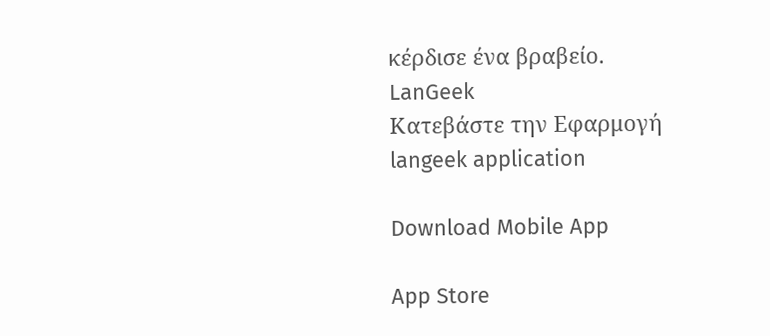κέρδισε ένα βραβείο.
LanGeek
Κατεβάστε την Εφαρμογή
langeek application

Download Mobile App

App Store